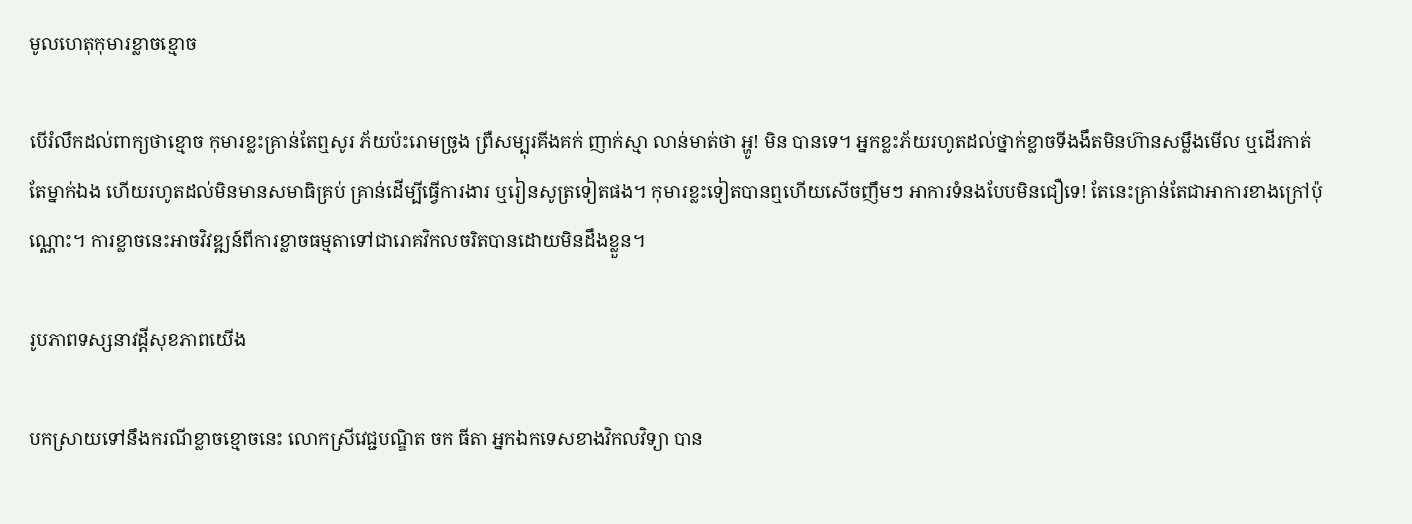មូលហេតុកុមារខ្លាចខ្មោច

បើរំលឹកដល់ពាក្យថាខ្មោច កុមារខ្លះគ្រាន់តែឮសូរ ភ័យប៉ះរោមច្រូង ព្រឺសម្បុរគីងគក់ ញាក់ស្មា លាន់មាត់ថា អ្ហូ! មិន បានទេ។ អ្នកខ្លះភ័យរហូតដល់ថ្នាក់ខ្លាចទីងងឹតមិនហ៊ានសម្លឹងមើល ឬដើរកាត់តែម្នាក់ឯង ហើយរហូតដល់មិនមានសមាធិគ្រប់ គ្រាន់ដើម្បីធ្វើការងារ ឬរៀនសូត្រទៀតផង។ កុមារខ្លះទៀតបានឮហើយសើចញឹមៗ អាការទំនងបែបមិនជឿទេ! តែនេះគ្រាន់តែជាអាការខាងក្រៅប៉ុណ្ណោះ។ ការខ្លាចនេះអាចវិវឌ្ឍន៍ពីការខ្លាចធម្មតាទៅជារោគវិកលចរិតបានដោយមិនដឹងខ្លួន។

រូបភាពទស្សនាវដ្តីសុខភាពយើង

បកស្រាយទៅនឹងករណីខ្លាចខ្មោចនេះ លោកស្រីវេជ្ជបណ្ឌិត ចក ធីតា អ្នកឯកទេសខាងវិកលវិទ្យា បាន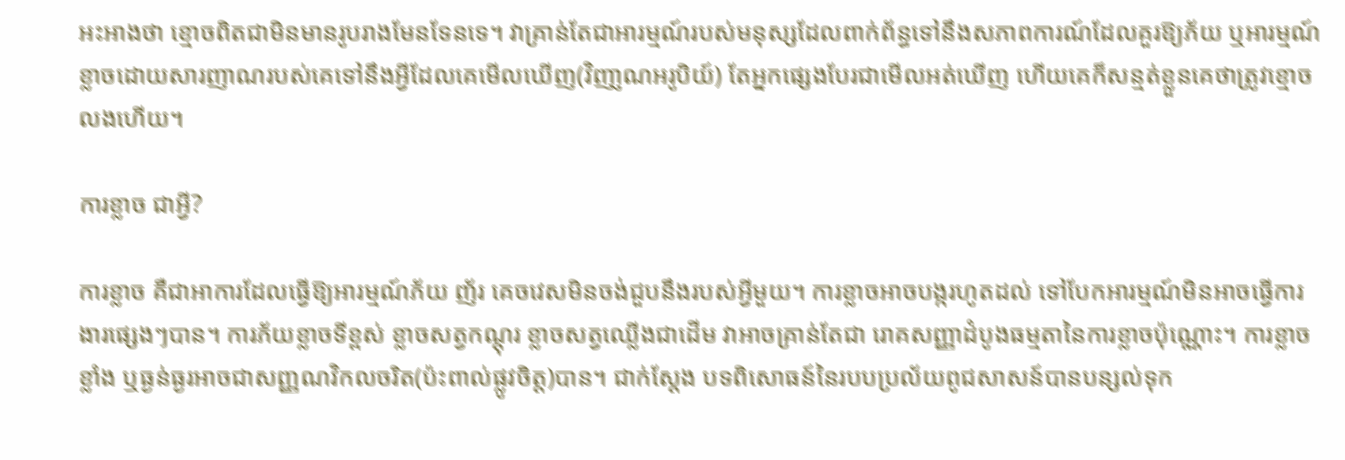អះអាងថា ខ្មោចពិតជាមិនមានរូបរាងមែនទែនទេ។ វាគ្រាន់តែជាអារម្មណ៍របស់មនុស្សដែលពាក់ព័ន្ធទៅនឹងសភាពការណ៍ដែលគួរឱ្យភ័យ ឬអារម្មណ៍ខ្លាចដោយសារញាណរបស់គេទៅនឹងអ្វីដែលគេមើលឃើញ(វិញា្ញណអរូបិយ៍) តែអ្នកផ្សេងបែរជាមើលអត់ឃើញ ហើយគេក៏សន្មត់ខ្លួនគេថាត្រូវខ្មោចលងហើយ។

ការខ្លាច ជាអ្វី?

ការខ្លាច គឺជាអាការដែលធ្វើឱ្យអារម្មណ៍ភ័យ ញ័រ គេចវេសមិនចង់ជួបនឹងរបស់អ្វីមួយ។ ការខ្លាចអាចបង្ករហូតដល់ ទៅបែកអារម្មណ៍មិនអាចធ្វើការងារផ្សេងៗបាន។ ការភ័យខ្លាចទីខ្ពស់ ខ្លាចសត្វកណ្ដុរ ខ្លាចសត្វឈ្លើងជាដើម វាអាចគ្រាន់តែជា រោគសញ្ញាដំបូងធម្មតានៃការខ្លាចប៉ុណ្ណោះ។ ការខ្លាចខ្លាំង ឬធ្ងន់ធ្ងរអាចជាសញ្ញណវិកលចរិត(ប៉ះពាល់ផ្លូវចិត្ដ)បាន។ ជាក់ស្ដែង បទពិសោធន៍នៃរបបប្រល័យពូជសាសន៍បានបន្សល់ទុក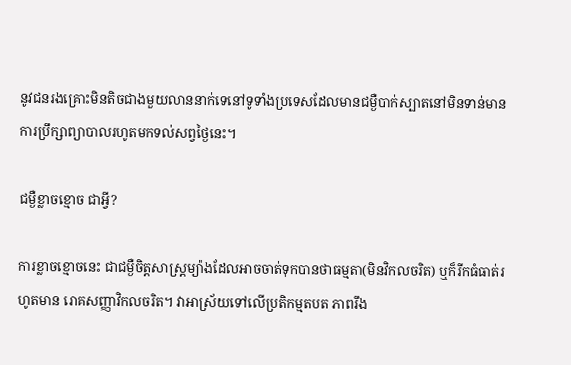នូវជនរងគ្រោះមិនតិចជាងមួយលាននាក់ទេនៅទូទាំងប្រទេសដែលមានជម្ងឺបាក់ស្បាតនៅមិនទាន់មានការប្រឹក្សាព្យាបាលរហូតមកទល់សព្វថ្ងៃនេះ។

ជម្ងឺខ្លាចខ្មោច ជាអ្វី?

ការខ្លាចខ្មោចនេះ ជាជម្ងឺចិត្ដសាស្ដ្រម្យ៉ាងដែលអាចចាត់ទុកបានថាធម្មតា(មិនវិកលចរិត) ឬក៏រីកធំធាត់រហូតមាន រោគសញ្ញាវិកលចរិត។ វាអាស្រ័យទៅលើប្រតិកម្មតបត ភាពរឹង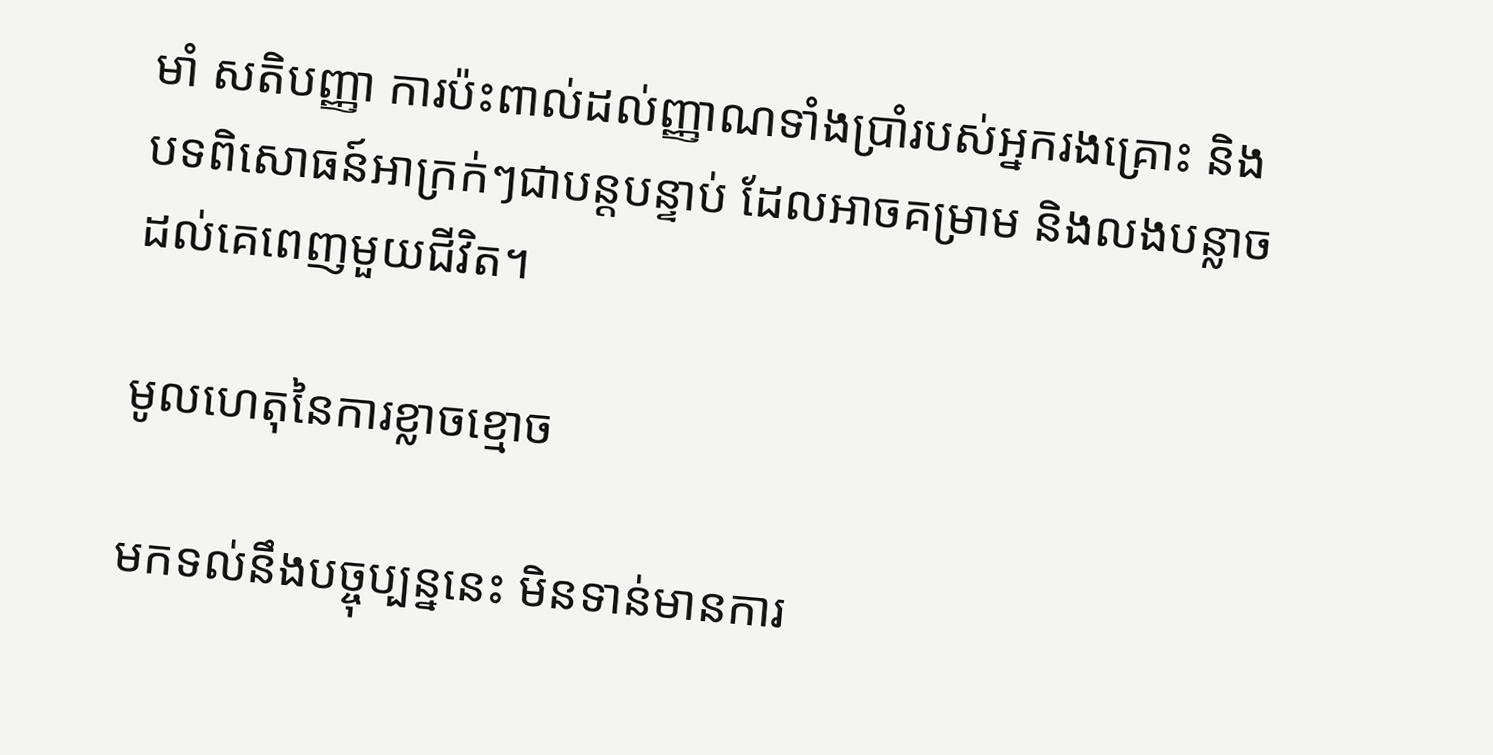មាំ សតិបញ្ញា ការប៉ះពាល់ដល់ញ្ញាណទាំងប្រាំរបស់អ្នករងគ្រោះ និងបទពិសោធន៍អាក្រក់ៗជាបន្ដបន្ទាប់ ដែលអាចគម្រាម និងលងបន្លាចដល់គេពេញមួយជីវិត។

មូលហេតុនៃការខ្លាចខ្មោច

មកទល់នឹងបច្ចុប្បន្ននេះ មិនទាន់មានការ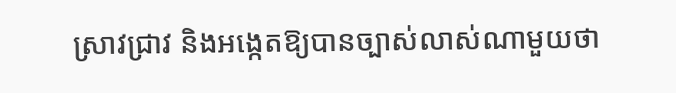ស្រាវជ្រាវ និងអង្កេតឱ្យបានច្បាស់លាស់ណាមួយថា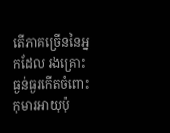តើភាគច្រើននៃអ្នកដែល រងគ្រោះធ្ងន់ធ្ងរកើតចំពោះកុមារអាយុប៉ុ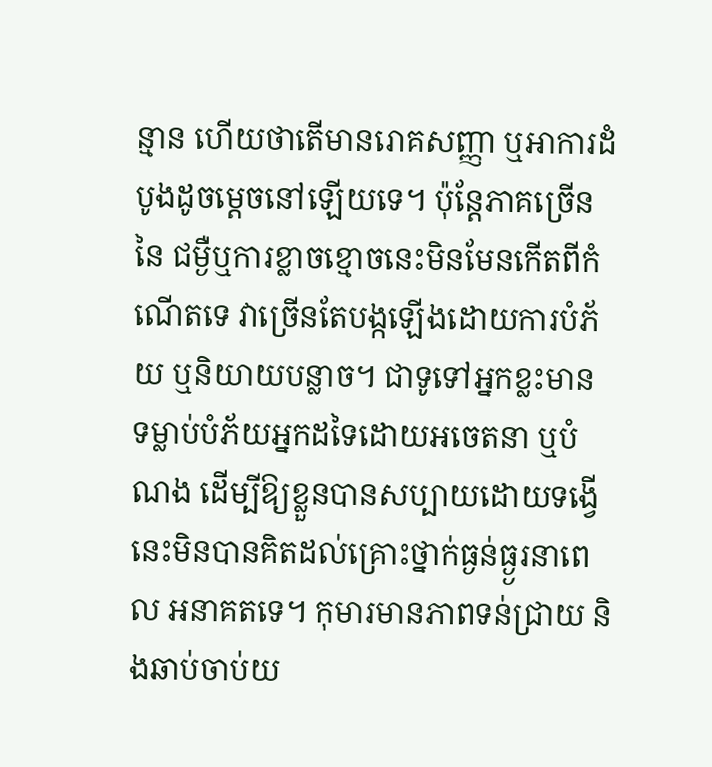ន្មាន ហើយថាតើមានរោគសញ្ញា ឬអាការដំបូងដូចម្ដេចនៅឡើយទេ។ ប៉ុន្ដែភាគច្រើននៃ ជម្ងឺឬការខ្លាចខ្មោចនេះមិនមែនកើតពីកំណើតទេ វាច្រើនតែបង្កឡើងដោយការបំភ័យ ឬនិយាយបន្លាច។ ជាទូទៅអ្នកខ្លះមាន ទម្លាប់បំភ័យអ្នកដទៃដោយអចេតនា ឬបំណង ដើម្បីឱ្យខ្លួនបានសប្បាយដោយទង្វើនេះមិនបានគិតដល់គ្រោះថ្នាក់ធ្ងន់ធ្ង្ងរនាពេល អនាគតទេ។ កុមារមានភាពទន់ជ្រាយ និងឆាប់ចាប់យ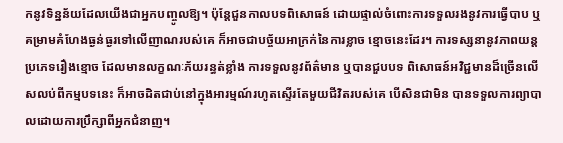កនូវទិន្នន័យដែលយើងជាអ្នកបញ្ចូលឱ្យ។ ប៉ុន្ដែជួនកាលបទពិសោធន៍ ដោយផ្ទាល់ចំពោះការទទួលរងនូវការធ្វើបាប ឬគម្រាមគំហែងធ្ងន់ធ្ងរទៅលើញាណរបស់គេ ក៏អាចជាបច្ច័យអាក្រក់នៃការខ្លាច ខ្មោចនេះដែរ។ ការទស្សនានូវភាពយន្ដប្រភេទរឿងខ្មោច ដែលមានលក្ខណៈភ័យរន្ធត់ខ្លាំង ការទទួលនូវព័ត៌មាន ឬបានជួបបទ ពិសោធន៍អវិជ្ជមានដ៏ច្រើនលើសលប់ពីកម្មបទនេះ ក៏អាចដិតជាប់នៅក្នុងអារម្មណ៍រហូតស្ទើរតែមួយជីវិតរបស់គេ បើសិនជាមិន បានទទួលការព្យាបាលដោយការប្រឹក្សាពីអ្នកជំនាញ។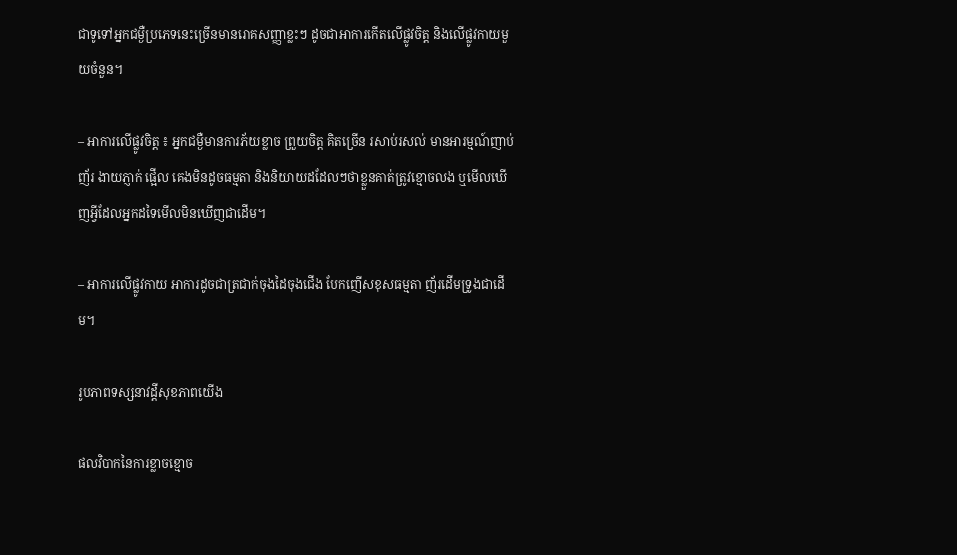ជាទូទៅអ្នកជម្ងឺប្រភេទនេះច្រើនមានរោគសញ្ញាខ្លះៗ ដូចជាអាការកើតលើផ្លូវចិត្ដ និងលើផ្លូវកាយមួយចំនួន។

– អាការលើផ្លូវចិត្ដ ៖ អ្នកជម្ងឺមានការភ័យខ្លាច ព្រួយចិត្ដ គិតច្រើន រសាប់រសល់ មានអារម្មណ៍ញាប់ញ័រ ងាយភ្ញាក់ ផ្អើល គេងមិនដូចធម្មតា និងនិយាយដដែលៗថាខ្លួនគាត់ត្រូវខ្មោចលង ឬមើលឃើញអ្វីដែលអ្នកដទៃមើលមិនឃើញជាដើម។

– អាការលើផ្លូវកាយ អាការដូចជាត្រជាក់ចុងដៃចុងជើង បែកញើសខុសធម្មតា ញ័រដើមទ្រូងជាដើម។

រូបភាពទស្សនាវដ្តីសុខភាពយើង

ផលវិបាកនៃការខ្លាចខ្មោច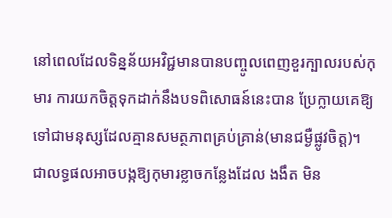នៅពេលដែលទិន្នន័យអវិជ្ជមានបានបញ្ចូលពេញខួរក្បាលរបស់កុមារ ការយកចិត្ដទុកដាក់នឹងបទពិសោធន៍នេះបាន ប្រែក្លាយគេឱ្យទៅជាមនុស្សដែលគ្មានសមត្ថភាពគ្រប់គ្រាន់(មានជម្ងឺផ្លូវចិត្ដ)។ ជាលទ្ធផលអាចបង្កឱ្យកុមារខ្លាចកន្លែងដែល ងងឹត មិន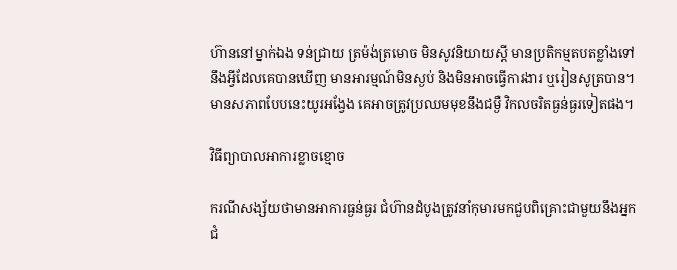ហ៊ាននៅម្នាក់ឯង ទន់ជ្រាយ ត្រម៉ង់ត្រមោច មិនសូវនិយាយស្ដី មានប្រតិកម្មតបតខ្លាំងទៅនឹងអ្វីដែលគេបានឃើញ មានអារម្មណ៍មិនស្ងប់ និងមិនអាចធ្វើការងារ ឬរៀនសូត្របាន។ មានសភាពបែបនេះយូរអង្វែង គេអាចត្រូវប្រឈមមុខនឹងជម្ងឺ វិកលចរិតធ្ងន់ធ្ងរទៀតផង។

វិធីព្យាបាលអាការខ្លាចខ្មោច

ករណីសង្ស័យថាមានអាការធ្ងន់ធ្ងរ ជំហ៊ានដំបូងត្រូវនាំកុមារមកជួបពិគ្រោះជាមួយនឹងអ្នកជំ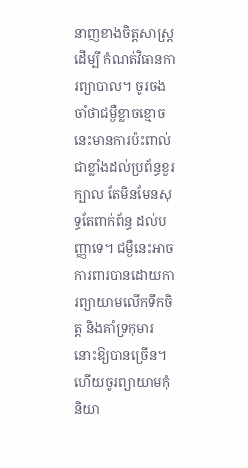នាញខាងចិត្ដសាស្ដ្រដើម្បី កំណត់វិធានការព្យាបាល។ ចូរចងចាំថាជម្ងឺខ្លាចខ្មោចនេះមានការប៉ះពាល់ជាខ្លាំងដល់ប្រព័ន្ធខួរក្បាល តែមិនមែនសុទ្ធតែពាក់ព័ន្ធ ដល់បញ្ញាទេ។ ជម្ងឺនេះអាចការពារបានដោយការព្យាយាមលើកទឹកចិត្ដ និងគាំទ្រកុមារនោះឱ្យបានច្រើន។ ហើយចូរព្យាយាមកុំ និយា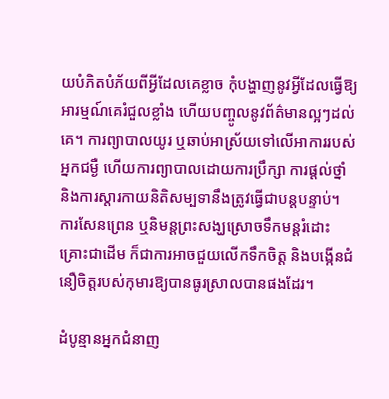យបំភិតបំភ័យពីអ្វីដែលគេខ្លាច កុំបង្ហាញនូវអ្វីដែលធ្វើឱ្យអារម្មណ៍គេរំជួលខ្លាំង ហើយបញ្ចូលនូវព័ត៌មានល្អៗដល់គេ។ ការព្យាបាលយូរ ឬឆាប់អាស្រ័យទៅលើអាការរបស់អ្នកជម្ងឺ ហើយការព្យាបាលដោយការប្រឹក្សា ការផ្ដល់ថ្នាំ និងការស្ដារកាយនិតិសម្បទានឹងត្រូវធ្វើជាបន្ដបន្ទាប់។ ការសែនព្រេន ឬនិមន្ដព្រះសង្ឃស្រោចទឹកមន្ដរំដោះគ្រោះជាដើម ក៏ជាការអាចជួយលើកទឹកចិត្ដ និងបង្កើនជំនឿចិត្ដរបស់កុមារឱ្យបានធូរស្រាលបានផងដែរ។

ដំបូន្មានអ្នកជំនាញ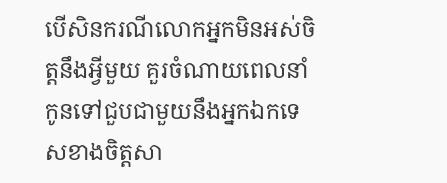បើសិនករណីលោកអ្នកមិនអស់ចិត្ដនឹងអ្វីមួយ គួរចំណាយពេលនាំកូនទៅជួបជាមួយនឹងអ្នកឯកទេសខាងចិត្ដសា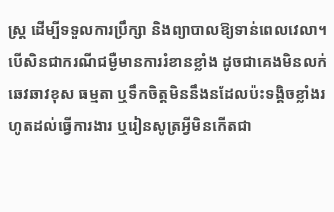ស្ដ្រ ដើម្បីទទួលការប្រឹក្សា និងព្យាបាលឱ្យទាន់ពេលវេលា។ បើសិនជាករណីជម្ងឺមានការរំខានខ្លាំង ដូចជាគេងមិនលក់ ឆេវឆាវខុស ធម្មតា ឬទឹកចិត្ដមិននឹងនដែលប៉ះទង្គិចខ្លាំងរហូតដល់ធ្វើការងារ ឬរៀនសូត្រអ្វីមិនកើតជា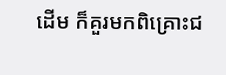ដើម ក៏គួរមកពិគ្រោះជ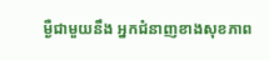ម្ងឺជាមួយនឹង អ្នកជំនាញខាងសុខភាព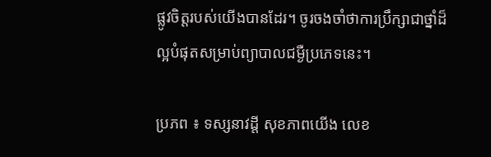ផ្លូវចិត្ដរបស់យើងបានដែរ។ ចូរចងចាំថាការប្រឹក្សាជាថ្នាំដ៏ល្អបំផុតសម្រាប់ព្យាបាលជម្ងឺប្រភេទនេះ។

ប្រភព ៖ ទស្សនាវដ្តី សុខភាពយើង លេខ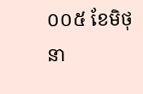០០៥ ខែមិថុនា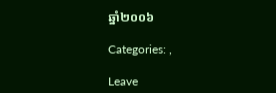ឆ្នាំ២០០៦

Categories: ,

Leave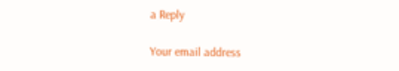a Reply

Your email address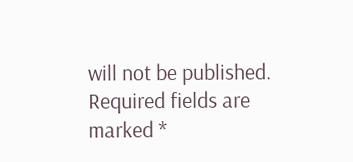will not be published. Required fields are marked *